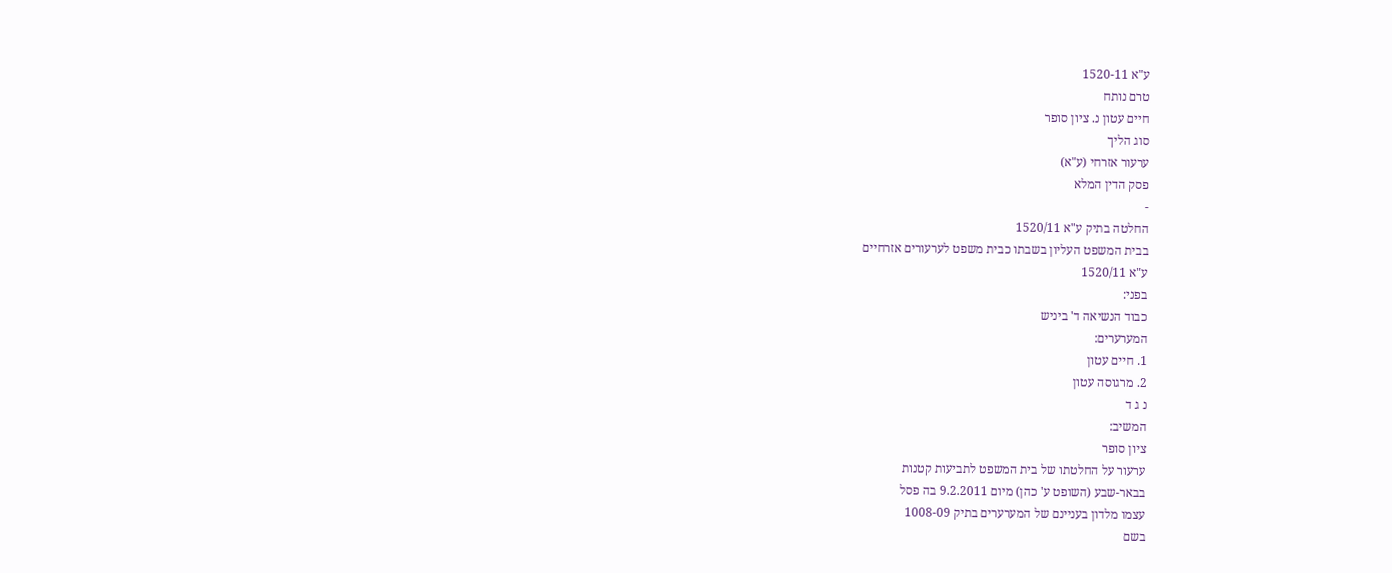ע"א 1520-11
טרם נותח
חיים עטון נ. ציון סופר
סוג הליך
ערעור אזרחי (ע"א)
פסק הדין המלא
-
החלטה בתיק ע"א 1520/11
בבית המשפט העליון בשבתו כבית משפט לערעורים אזרחיים
ע"א 1520/11
בפני:
כבוד הנשיאה ד' ביניש
המערערים:
1. חיים עטון
2. מרגוסה עטון
נ ג ד
המשיב:
ציון סופר
ערעור על החלטתו של בית המשפט לתביעות קטנות
בבאר-שבע (השופט ע' כהן) מיום 9.2.2011 בה פסל
עצמו מלדון בעניינם של המערערים בתיק 1008-09
בשם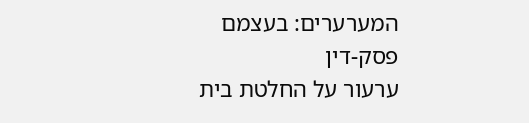המערערים: בעצמם
פסק-דין
ערעור על החלטת בית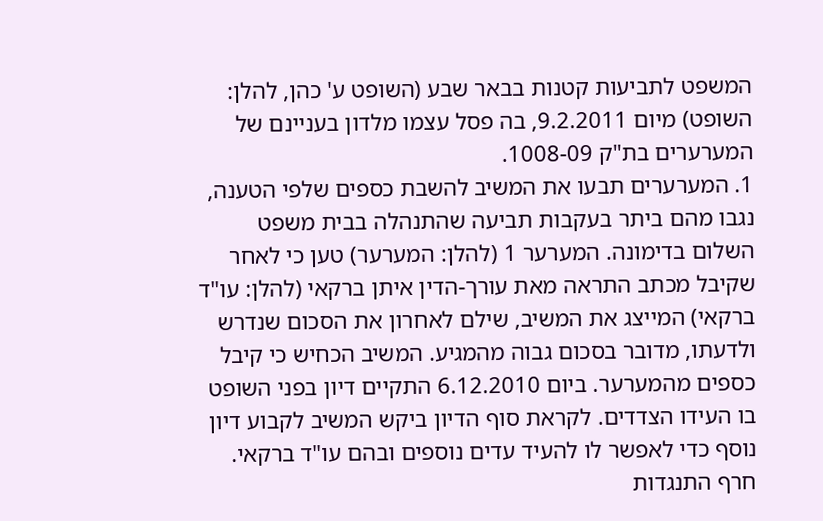המשפט לתביעות קטנות בבאר שבע (השופט ע' כהן, להלן: השופט) מיום 9.2.2011, בה פסל עצמו מלדון בעניינם של המערערים בת"ק 1008-09.
1. המערערים תבעו את המשיב להשבת כספים שלפי הטענה, נגבו מהם ביתר בעקבות תביעה שהתנהלה בבית משפט השלום בדימונה. המערער 1 (להלן: המערער) טען כי לאחר שקיבל מכתב התראה מאת עורך-הדין איתן ברקאי (להלן: עו"ד ברקאי) המייצג את המשיב, שילם לאחרון את הסכום שנדרש ולדעתו, מדובר בסכום גבוה מהמגיע. המשיב הכחיש כי קיבל כספים מהמערער. ביום 6.12.2010 התקיים דיון בפני השופט בו העידו הצדדים. לקראת סוף הדיון ביקש המשיב לקבוע דיון נוסף כדי לאפשר לו להעיד עדים נוספים ובהם עו"ד ברקאי. חרף התנגדות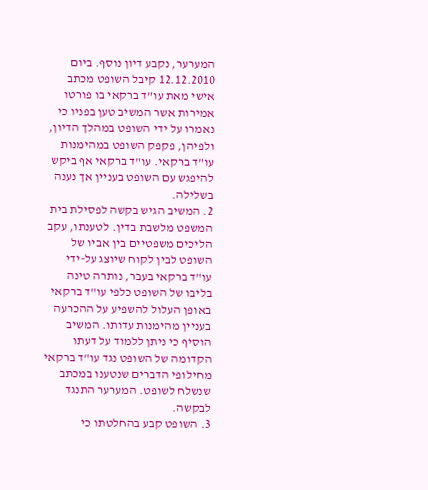המערער, נקבע דיון נוסף. ביום 12.12.2010 קיבל השופט מכתב אישי מאת עו"ד ברקאי בו פורטו אמירות אשר המשיב טען בפניו כי נאמרו על ידי השופט במהלך הדיון, ולפיהן, פקפק השופט במהימנות עו"ד ברקאי. עו"ד ברקאי אף ביקש להיפגש עם השופט בעניין אך נענה בשלילה.
2. המשיב הגיש בקשה לפסילת בית המשפט מלשבת בדין. לטענתו, עקב הליכים משפטיים בין אביו של השופט לבין לקוח שיוצג על-ידי עו"ד ברקאי בעבר, נותרה טינה בליבו של השופט כלפי עו"ד ברקאי באופן העלול להשפיע על ההכרעה בעניין מהימנות עדותו. המשיב הוסיף כי ניתן ללמוד על דעתו הקדומה של השופט נגד עו"ד ברקאי מחילופי הדברים שנטענו במכתב שנשלח לשופט. המערער התנגד לבקשה.
3. השופט קבע בהחלטתו כי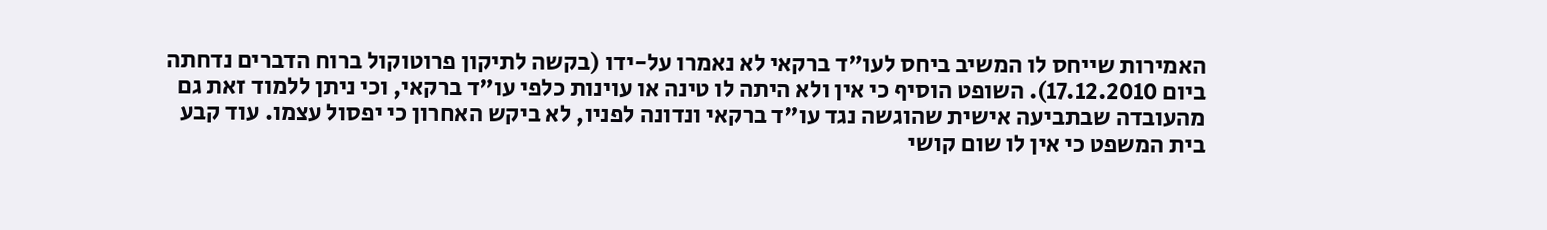האמירות שייחס לו המשיב ביחס לעו"ד ברקאי לא נאמרו על-ידו (בקשה לתיקון פרוטוקול ברוח הדברים נדחתה ביום 17.12.2010). השופט הוסיף כי אין ולא היתה לו טינה או עוינות כלפי עו"ד ברקאי, וכי ניתן ללמוד זאת גם מהעובדה שבתביעה אישית שהוגשה נגד עו"ד ברקאי ונדונה לפניו, לא ביקש האחרון כי יפסול עצמו. עוד קבע בית המשפט כי אין לו שום קושי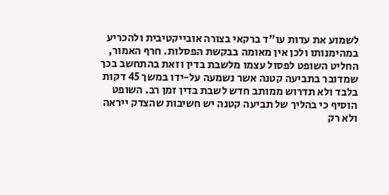לשמוע את עדות עו"ד ברקאי בצורה אובייקטיבית ולהכריע במהימנותו ולכן אין מאומה בבקשת הפסלות. חרף האמור, החליט השופט לפסול עצמו מלשבת בדין וזאת בהתחשב בכך שמדובר בתביעה קטנה אשר נשמעה על-ידו במשך 45 דקות בלבד ולא תדרוש ממותב חדש לשבת בדין זמן רב. השופט הוסיף כי בהליך של תביעה קטנה יש חשיבות שהצדק ייראה ולא רק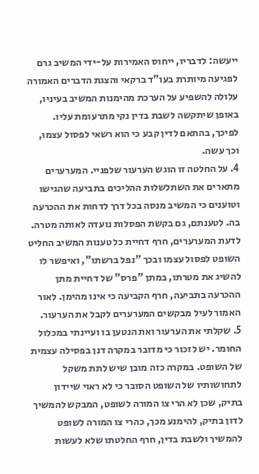ייעשה: לדבריו, ייחוס האמירות על-ידי המשיב גרם לפגיעה מיותרת בעו"ד ברקאי והצגת הדברים האמורה עלולה להשפיע על הערכת מהימנות המשיב בעיניו, באופן שיתקשה לשבת בדין נקי מתרעומת עליו. לפיכך, בהתאם לדין קבע כי הוא רשאי לפסול עצמו, וכך עשה.
4. על החלטה זו הוגש הערעור שלפניי. המערערים מתארים את השתלשלות ההליכים בתביעה שהגישו וטוענים כי המשיב מנסה בכל דרך לדחות את ההכרעה בה. לטענתם, גם בקשת הפסלות נועדה לאותה מטרה. לדעת המערערים, חרף דחיית כל טענות המשיב החליט השופט לפסול עצמו ובכך "נפל ברשתו", ואיפשר לו להשיג את מטרתו, במתן "פרס" של דחיית מתן ההכרעה בתביעה, חרף הקביעה כי אינו מהימן. לאור האמור לעיל מבקשים המערערים לקבל את הערעור.
5. שקלתי את הערעור ואת הנטען בו ועיינתי במכלול החומר. יש לזכור כי מדובר במקרה דנן בפסילה עצמית של השופט. במקרה כזה מובן שיש לתת משקל לתחושותיו של השופט הסובר כי לא ראוי שיידון בתיק, שכן לא הרי צו המורה לשופט, המבקש להמשיך לדון בתיק, להימנע מכך, כהרי צו המורה לשופט להמשיך ולשבת בדין, חרף החלטתו שלא לעשות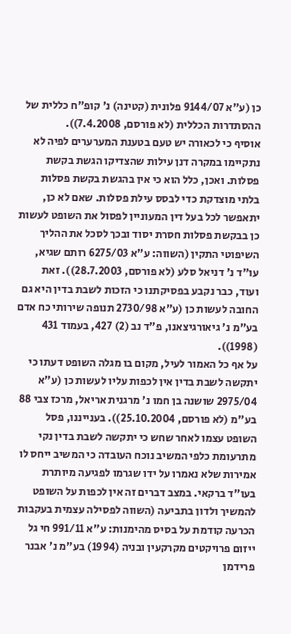כן (ע"א 9144/07 פלונית (קטינה) נ' קופ"ח כללית של ההסתדרות הכללית (לא פורסם, 7.4.2008)).
אוסיף כי לכאורה יש טעם בטענת המערערים לפיה לא נתקיימו במקרה דנן עילות שהצדיקו הגשת בקשת פסלות. ואכן, כלל הוא כי אין בהגשת בקשת פסלות בלתי מוצדקת כדי לבסס עילת פסלות. שאם לא כן, יתאפשר לכל בעל דין המעוניין לפסול את השופט לעשות כן בבקשת פסלות חסרת יסוד ובכך לסכל את ההליך השיפוטי התקין (השווה: ע"א 6275/03 רותם שגיא, עו"ד נ' דניאל סלע (לא פורסם, 28.7.2003)). זאת ועוד, כבר נקבע בפסיקתנו כי הזכות לשבת בדין היא גם החובה לעשות כן (ע"א 2730/98 תנופה שירותי כח אדם בע"מ נ' גיאורגיצאנו, פ"ד נב (2) 427, בעמוד 431 (1998)).
על אף כל האמור לעיל, מקום בו מגלה השופט דעתו כי יתקשה לשבת בדין אין לכפות עליו לעשות כן (ע"א 2975/04 שושנה בן חמו נ' מרגנית אריאל, מרכז צבי 88 בע"מ (לא פורסם, 25.10.2004)). בענייננו, פסל השופט עצמו לאחר שחש כי יתקשה לשבת בדין נקי מתרעומת כלפי המשיב נוכח העובדה כי המשיב ייחס לו אמירות שלא נאמרו על ידו שגרמו לפגיעה מיותרת בעו"ד ברקאי. במצב דברים זה אין לכפות על השופט להמשיך ולדון בתביעה (השווה לפסילה עצמית בעקבות הכרעה קודמת על בסיס מהימנות: ע"א 991/11 חי גל ייזום פרויקטים מקרקעין ובניה (1994) בע"מ נ' אבנר פרידמן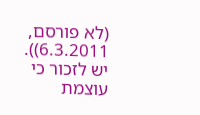(לא פורסם, 6.3.2011)). יש לזכור כי עוצמת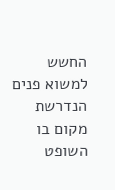החשש למשוא פנים הנדרשת מקום בו השופט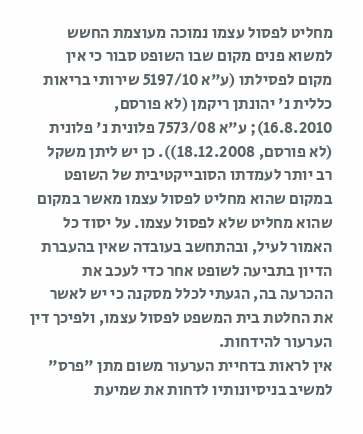מחליט לפסול עצמו נמוכה מעוצמת החשש למשוא פנים מקום שבו השופט סבור כי אין מקום לפסילתו (ע"א 5197/10 שירותי בריאות כללית נ' יהונתן ריקמן (לא פורסם, 16.8.2010); ע"א 7573/08 פלונית נ' פלונית (לא פורסם, 18.12.2008)). כן יש ליתן משקל רב יותר לעמדתו הסובייקטיבית של השופט במקום שהוא מחליט לפסול עצמו מאשר במקום שהוא מחליט שלא לפסול עצמו. על יסוד כל האמור לעיל, ובהתחשב בעובדה שאין בהעברת הדיון בתביעה לשופט אחר כדי לעכב את ההכרעה בה, הגעתי לכלל מסקנה כי יש לאשר את החלטת בית המשפט לפסול עצמו, ולפיכך דין הערעור להידחות.
אין לראות בדחיית הערעור משום מתן "פרס" למשיב בניסיונותיו לדחות את שמיעת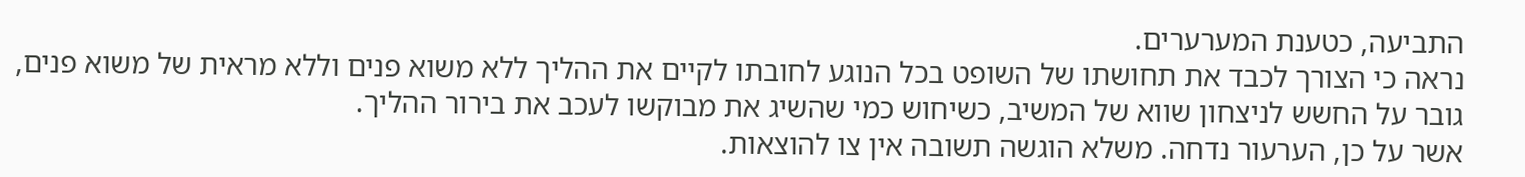התביעה, כטענת המערערים.
נראה כי הצורך לכבד את תחושתו של השופט בכל הנוגע לחובתו לקיים את ההליך ללא משוא פנים וללא מראית של משוא פנים, גובר על החשש לניצחון שווא של המשיב, כשיחוש כמי שהשיג את מבוקשו לעכב את בירור ההליך.
אשר על כן, הערעור נדחה. משלא הוגשה תשובה אין צו להוצאות.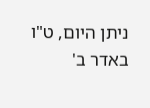ניתן היום, ט"ו באדר ב'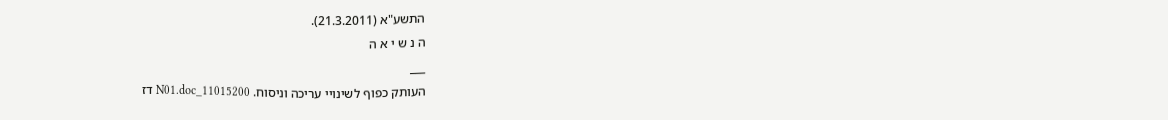התשע"א (21.3.2011).
ה נ ש י א ה
___
העותק כפוף לשינויי עריכה וניסוח. 11015200_N01.doc דז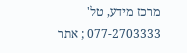מרכז מידע, טל' 077-2703333 ; אתר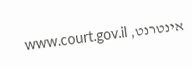אינטרנט, www.court.gov.il